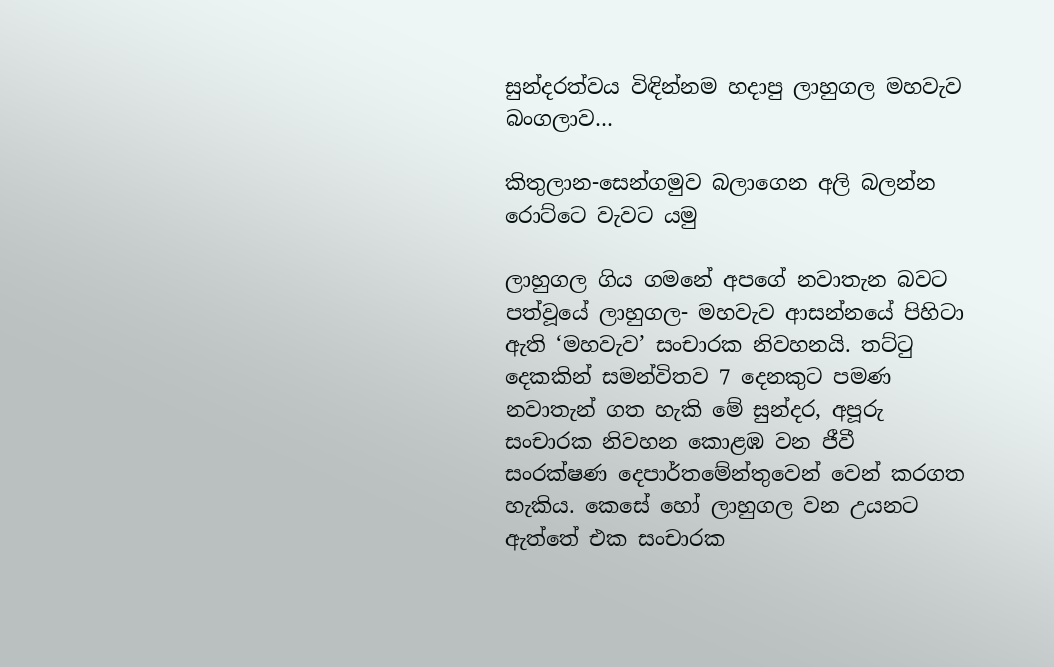සුන්දරත්වය විඳින්නම හදාපු ලාහුගල මහවැව බංගලාව…

කිතුලාන-සෙන්ගමුව බලාගෙන අලි බලන්න රොට්ටෙ වැවට යමු

ලාහුගල ගිය ගමනේ අපගේ නවාතැන බවට පත්වූයේ ලාහුගල- මහවැව ආසන්නයේ පිහිටා ඇති ‘මහවැව’ සංචාරක නිවහනයි. තට්ටු දෙකකින් සමන්විතව 7 දෙනකුට පමණ නවාතැන් ගත හැකි මේ සුන්දර, අපූරු සංචාරක නිවහන කොළඹ වන ජීවී සංරක්ෂණ දෙපාර්තමේන්තුවෙන් වෙන් කරගත හැකිය. කෙසේ හෝ ලාහුගල වන උයනට ඇත්තේ එක සංචාරක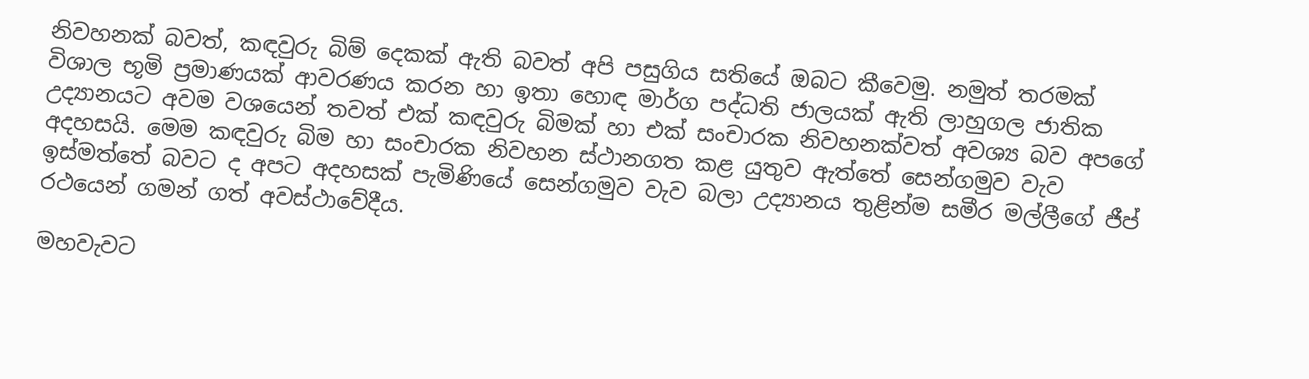නිවහනක් බවත්, කඳවුරු බිම් දෙකක් ඇති බවත් අපි පසුගිය සතියේ ඔබට කීවෙමු. නමුත් තරමක් විශාල භූමි ප්‍රමාණයක් ආවරණය කරන හා ඉතා හොඳ මාර්ග පද්ධති ජාලයක් ඇති ලාහුගල ජාතික උද්‍යානයට අවම වශයෙන් තවත් එක් කඳවුරු බිමක් හා එක් සංචාරක නිවහනක්වත් අවශ්‍ය බව අපගේ අදහසයි. මෙම කඳවුරු බිම හා සංචාරක නිවහන ස්ථානගත කළ යුතුව ඇත්තේ සෙන්ගමුව වැව ඉස්මත්තේ බවට ද අපට අදහසක් පැමිණියේ සෙන්ගමුව වැව බලා උද්‍යානය තුළින්ම සමීර මල්ලීගේ ජීප් රථයෙන් ගමන් ගත් අවස්ථාවේදීය.

මහවැවට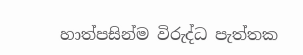හාත්පසින්ම විරුද්ධ පැත්තක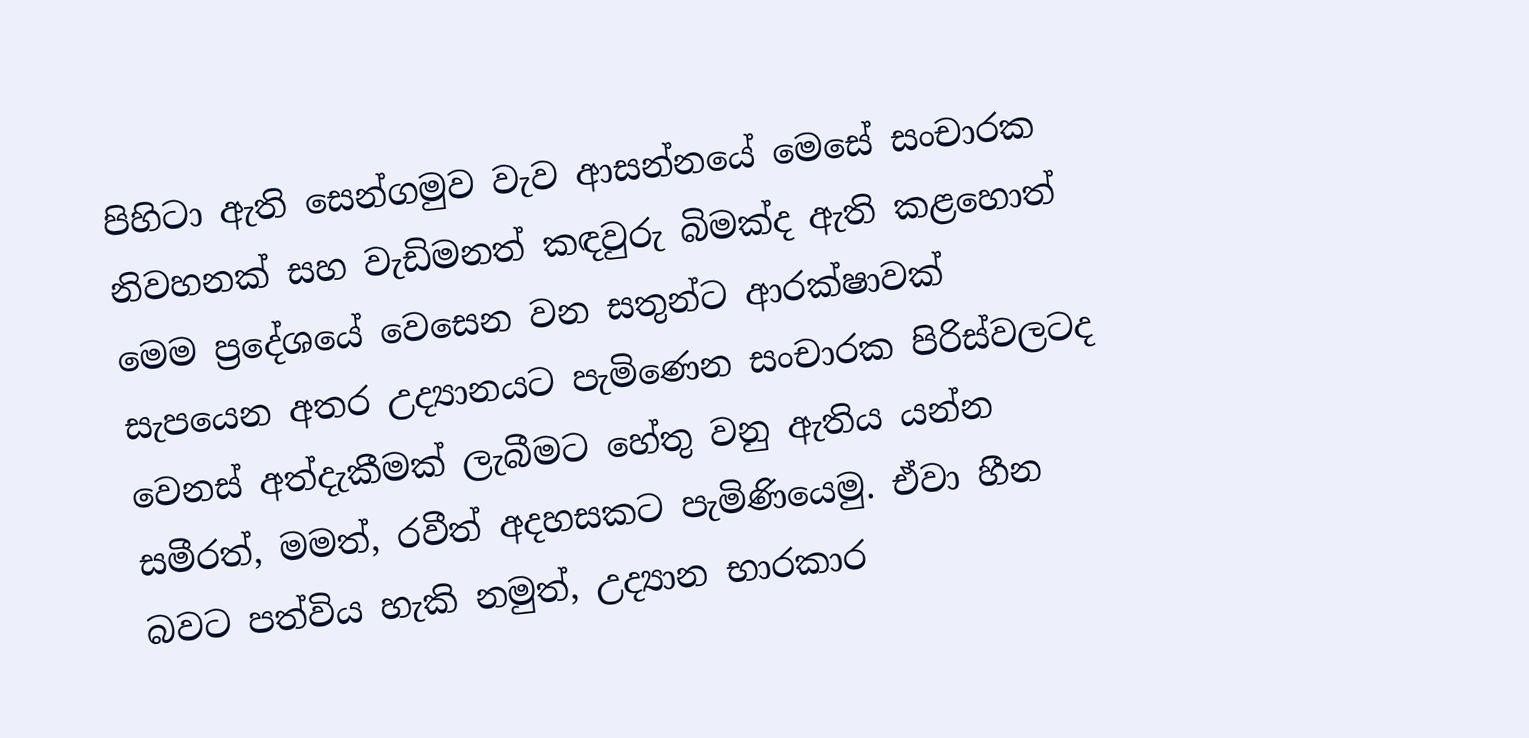පිහිටා ඇති සෙන්ගමුව වැව ආසන්නයේ මෙසේ සංචාරක නිවහනක් සහ වැඩිමනත් කඳවුරු බිමක්ද ඇති කළහොත් මෙම ප්‍රදේශයේ වෙසෙන වන සතුන්ට ආරක්ෂාවක් සැපයෙන අතර උද්‍යානයට පැමිණෙන සංචාරක පිරිස්වලටද වෙනස් අත්දැකීමක් ලැබීමට හේතු වනු ඇතිය යන්න සමීරත්, මමත්, රවීත් අදහසකට පැමිණියෙමු. ඒවා හීන බවට පත්විය හැකි නමුත්, උද්‍යාන භාරකාර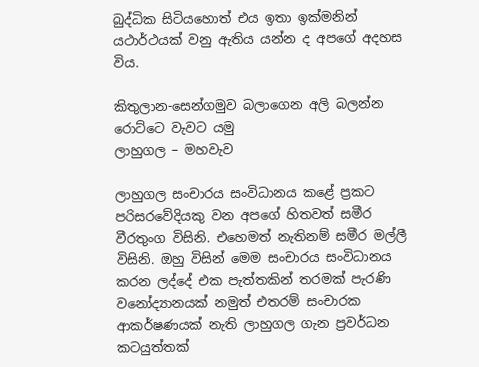බුද්ධික සිටියහොත් එය ඉතා ඉක්මනින් යථාර්ථයක් වනු ඇතිය යන්න ද අපගේ අදහස විය.

කිතුලාන-සෙන්ගමුව බලාගෙන අලි බලන්න රොට්ටෙ වැවට යමු
ලාහුගල – මහවැව

ලාහුගල සංචාරය සංවිධානය කළේ ප්‍රකට පරිසරවේදියකු වන අපගේ හිතවත් සමීර වීරතුංග විසිනි. එහෙමත් නැතිනම් සමීර මල්ලී විසිනි. ඔහු විසින් මෙම සංචාරය සංවිධානය කරන ලද්දේ එක පැත්තකින් තරමක් පැරණි වනෝද්‍යානයක් නමුත් එතරම් සංචාරක ආකර්ෂණයක් නැති ලාහුගල ගැන ප්‍රවර්ධන කටයුත්තක්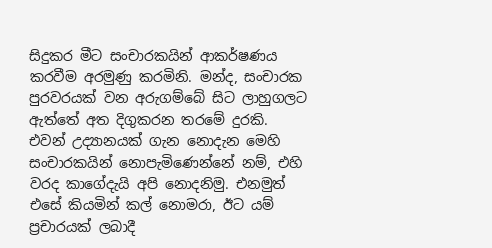සිදුකර මීට සංචාරකයින් ආකර්ෂණය කරවීම අරමුණු කරමිනි. මන්ද, සංචාරක පුරවරයක් වන අරුගම්බේ සිට ලාහුගලට ඇත්තේ අත දිගුකරන තරමේ දුරකි. එවන් උද්‍යානයක් ගැන නොදැන මෙහි සංචාරකයින් නොපැමිණෙන්නේ නම්, එහි වරද කාගේදැයි අපි නොදනිමු. එනමුත් එසේ කියමින් කල් නොමරා, ඊට යම් ප්‍රචාරයක් ලබාදී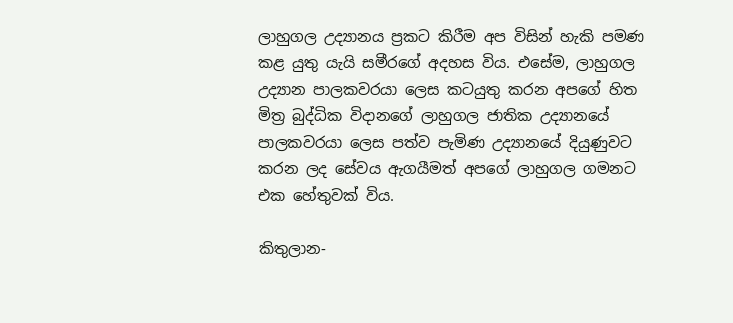ලාහුගල උද්‍යානය ප්‍රකට කිරීම අප විසින් හැකි පමණ කළ යුතු යැයි සමීරගේ අදහස විය. එසේම, ලාහුගල උද්‍යාන පාලකවරයා ලෙස කටයුතු කරන අපගේ හිත මිත්‍ර බුද්ධික විදානගේ ලාහුගල ජාතික උද්‍යානයේ පාලකවරයා ලෙස පත්ව පැමිණ උද්‍යානයේ දියුණුවට කරන ලද සේවය ඇගයීමත් අපගේ ලාහුගල ගමනට එක හේතුවක් විය.

කිතුලාන-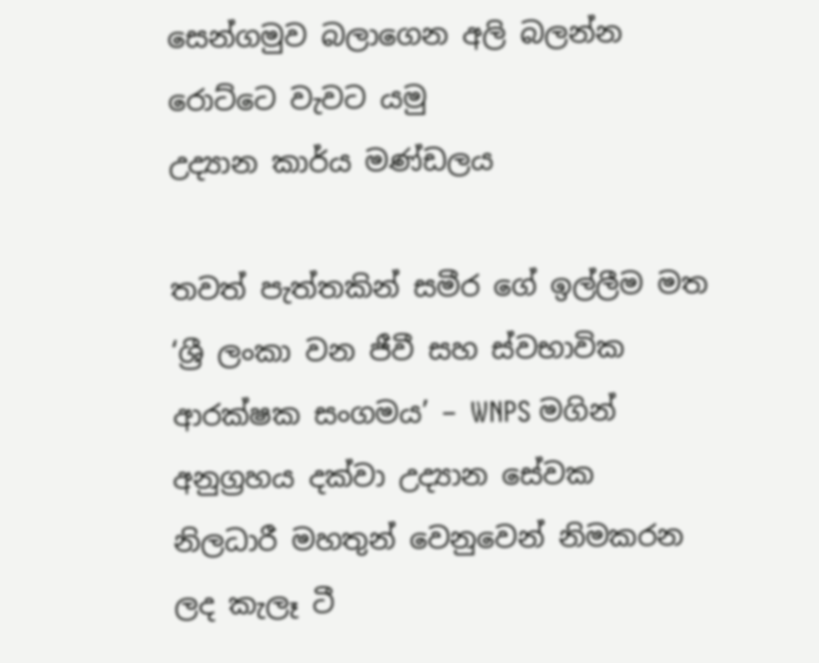සෙන්ගමුව බලාගෙන අලි බලන්න රොට්ටෙ වැවට යමු
උද්‍යාන කාර්ය මණ්ඩලය

තවත් පැත්තකින් සමීර ගේ ඉල්ලීම මත ‘ශ්‍රී ලංකා වන ජීවී සහ ස්වභාවික ආරක්ෂක සංගමය’ – WNPS මගින් අනුග්‍රහය දක්වා උද්‍යාන සේවක නිලධාරී මහතුන් වෙනුවෙන් නිමකරන ලද කැලෑ ටී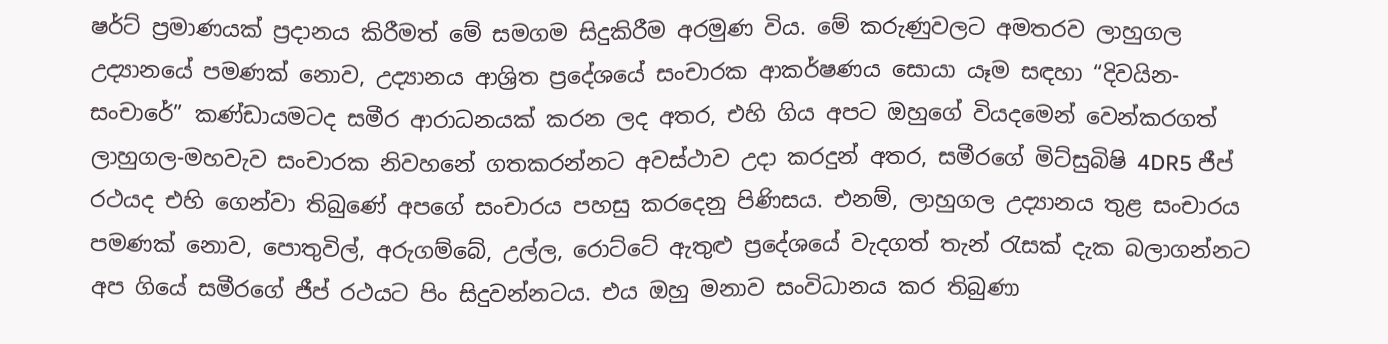ෂර්ට් ප්‍රමාණයක් ප්‍රදානය කිරීමත් මේ සමගම සිදුකිරීම අරමුණ විය. මේ කරුණුවලට අමතරව ලාහුගල උද්‍යානයේ පමණක් නොව, උද්‍යානය ආශ්‍රිත ප්‍රදේශයේ සංචාරක ආකර්ෂණය සොයා යෑම සඳහා “දිවයින-සංචාරේ” කණ්ඩායමටද සමීර ආරාධනයක් කරන ලද අතර, එහි ගිය අපට ඔහුගේ වියදමෙන් වෙන්කරගත් ලාහුගල-මහවැව සංචාරක නිවහනේ ගතකරන්නට අවස්ථාව උදා කරදුන් අතර, සමීරගේ මිට්සුබිෂි 4DR5 ජීප් රථයද එහි ගෙන්වා තිබුණේ අපගේ සංචාරය පහසු කරදෙනු පිණිසය. එනම්, ලාහුගල උද්‍යානය තුළ සංචාරය පමණක් නොව, පොතුවිල්, අරුගම්බේ, උල්ල, රොට්ටේ ඇතුළු ප්‍රදේශයේ වැදගත් තැන් රැසක් දැක බලාගන්නට අප ගියේ සමීරගේ ජීප් රථයට පිං සිදුවන්නටය. එය ඔහු මනාව සංවිධානය කර තිබුණා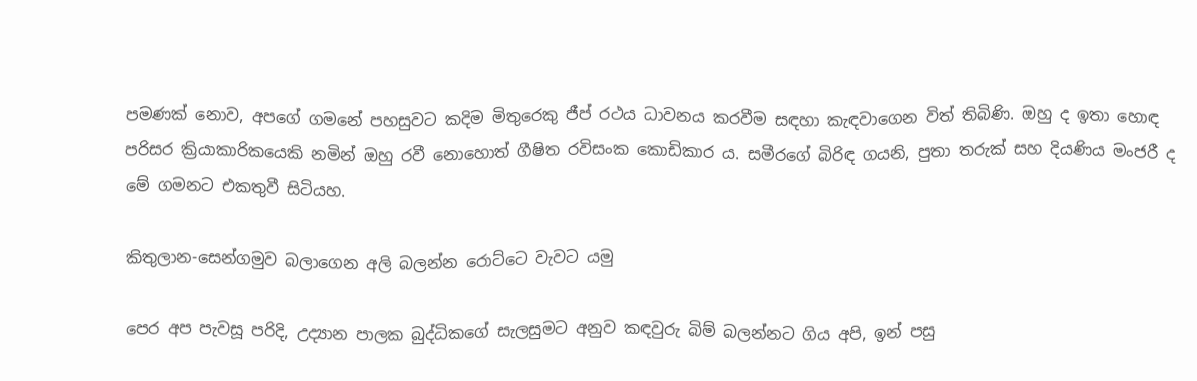පමණක් නොව, අපගේ ගමනේ පහසුවට කදිම මිතුරෙකු ජීප් රථය ධාවනය කරවීම සඳහා කැඳවාගෙන විත් තිබිණි. ඔහු ද ඉතා හොඳ පරිසර ක්‍රියාකාරිකයෙකි නමින් ඔහු රවී නොහොත් ගීෂිත රවිසංක කොඩිකාර ය. සමීරගේ බිරිඳ ගයනි, පුතා තරුක් සහ දියණිය මංජරී ද මේ ගමනට එකතුවී සිටියහ.

කිතුලාන-සෙන්ගමුව බලාගෙන අලි බලන්න රොට්ටෙ වැවට යමු

පෙර අප පැවසූ පරිදි, උද්‍යාන පාලක බුද්ධිකගේ සැලසුමට අනුව කඳවුරු බිම් බලන්නට ගිය අපි, ඉන් පසු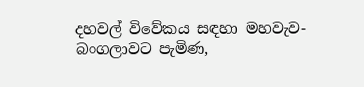දහවල් විවේකය සඳහා මහවැව-බංගලාවට පැමිණ,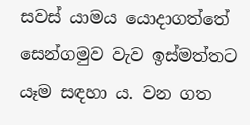සවස් යාමය යොදාගත්තේ සෙන්ගමුව වැව ඉස්මත්තට යෑම සඳහා ය. වන ගත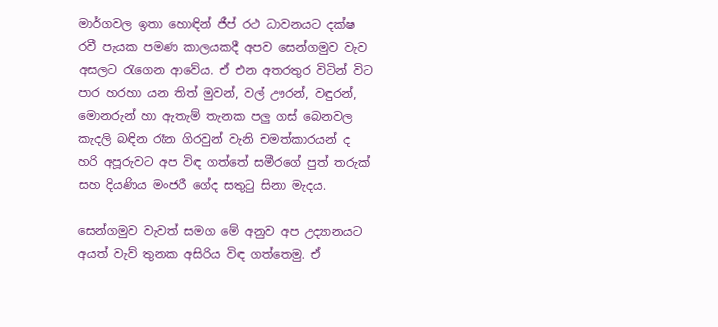මාර්ගවල ඉතා හොඳින් ජීප් රථ ධාවනයට දක්ෂ රවී පැයක පමණ කාලයකදී අපව සෙන්ගමුව වැව අසලට රැගෙන ආවේය. ඒ එන අතරතුර විටින් විට පාර හරහා යන තිත් මුවන්, වල් ඌරන්, වඳුරන්, මොනරුන් හා ඇතැම් තැනක පලු ගස් බෙනවල කැදලි බඳින රෑන ගිරවුන් වැනි චමත්කාරයන් ද හරි අපූරුවට අප විඳ ගත්තේ සමීරගේ පුත් තරුක් සහ දියණිය මංජරී ගේද සතුටු සිනා මැදය.

සෙන්ගමුව වැවත් සමග මේ අනුව අප උද්‍යානයට අයත් වැව් තුනක අසිරිය විඳ ගත්තෙමු. ඒ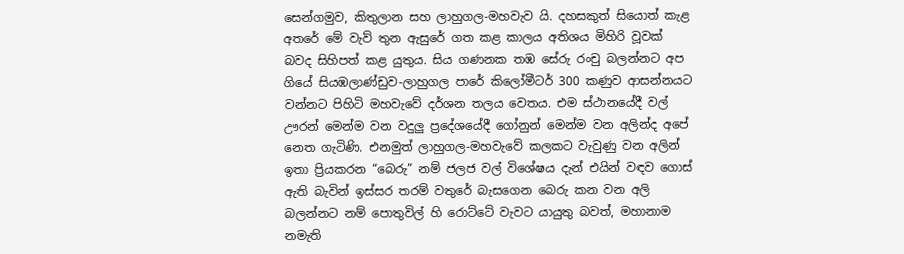සෙන්ගමුව, කිතුලාන සහ ලාහුගල-මහවැව යි. දහසකුත් සියොත් කැළ අතරේ මේ වැව් තුන ඇසුරේ ගත කළ කාලය අතිශය මිහිරි වූවක් බවද සිහිපත් කළ යුතුය. සිය ගණනක තඹ සේරු රංචු බලන්නට අප ගියේ සියඹලාණ්ඩුව-ලාහුගල පාරේ කිලෝමීටර් 300 කණුව ආසන්නයට වන්නට පිහිටි මහවැවේ දර්ශන තලය වෙතය. එම ස්ථානයේදී වල් ඌරන් මෙන්ම වන වදුලු ප්‍රදේශයේදී ගෝනුන් මෙන්ම වන අලින්ද අපේ නෙත ගැටිණි. එනමුත් ලාහුගල-මහවැවේ කලකට වැවුණු වන අලින් ඉතා ප්‍රියකරන “බෙරු” නම් ජලජ වල් විශේෂය දැන් එයින් වඳව ගොස් ඇති බැවින් ඉස්සර තරම් වතුරේ බැසගෙන බෙරු කන වන අලි බලන්නට නම් පොතුවිල් හි රොට්ටේ වැවට යායුතු බවත්, මහානාම නමැති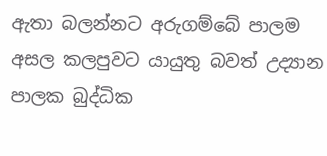ඇතා බලන්නට අරුගම්බේ පාලම අසල කලපුවට යායුතු බවත් උද්‍යාන පාලක බුද්ධික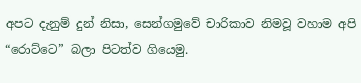අපට දැනුම් දුන් නිසා, සෙන්ගමුවේ චාරිකාව නිමවූ වහාම අපි “රොට්ටෙ” බලා පිටත්ව ගියෙමු.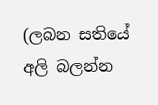(ලබන සතියේ අලි බලන්න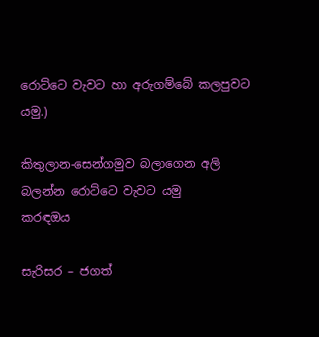රොට්ටෙ වැවට හා අරුගම්බේ කලපුවට යමු.)

කිතුලාන-සෙන්ගමුව බලාගෙන අලි බලන්න රොට්ටෙ වැවට යමු
කරඳඔය

සැරිසර – ජගත්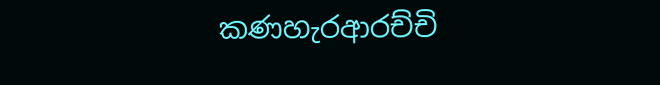කණහැරආරච්චි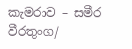කැමරාව – සමීර වීරතුංග/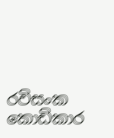රවිසංක කොඩිකාර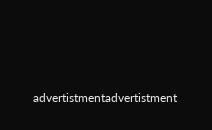advertistmentadvertistment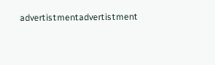advertistmentadvertistment